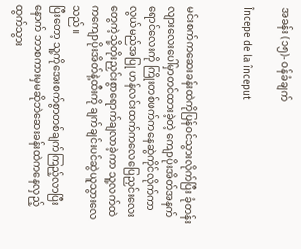အခန်း (၁၅)- ဝန်ခံချက်

Începe de la început


မင်းစက်ကဆေးခန်းထဲကိုပြန်ဝင်သွားလိုက်ပြီး ခုံတန်းလျားလေးပေါ်မှာတင်ထားခဲ့တဲ့ ကျောပိုးအိတ်အနက်ရောင်လေးကို ကြိုးတစ်ဖက်ကနေဆွဲကိုင်လိုက်ကာ လွယ်မည်အပြု ဟန်လင်းထက်ကလေပြေညှင်းလေးတွေကဲ့သို့တိုးညှင်းစွာရောက်ချလာခဲ့ကာ သူ့လက်ထဲကကျောပိုးအိတ်နဲ့ထီးကို ချက်ချင်းပင်ဆွဲယူသွားလေသည်။
ပြီးတော့ သူ့ကိုအေးစက်စွာတစ်ချက်ကြည့်လာပြီးနောက် ဘာစကားမှမဆိုဘဲဆေးခန်းထဲကနေလှည့်ထွက်သွား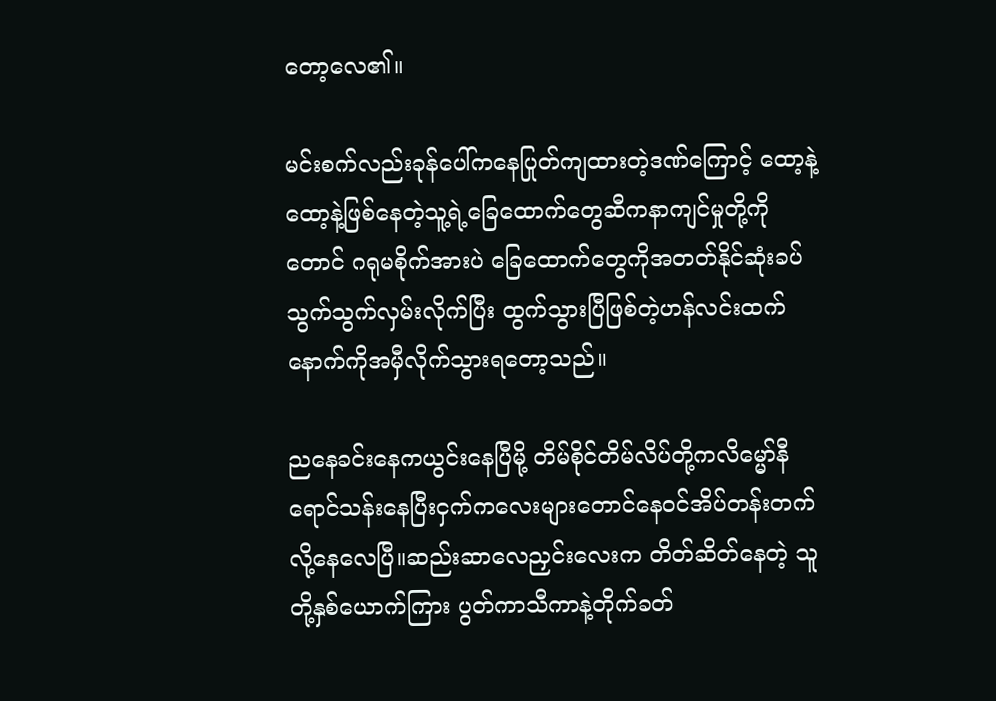တော့လေ၏။

မင်းစက်လည်းခုန်ပေါ်ကနေပြုတ်ကျထားတဲ့ဒဏ်ကြောင့် ထော့နဲ့ထော့နဲ့ဖြစ်နေတဲ့သူ့ရဲ့ခြေထောက်တွေဆီကနာကျင်မှုတို့ကိုတောင် ဂရုမစိုက်အားပဲ ခြေထောက်တွေကိုအတတ်နိုင်ဆုံးခပ်သွက်သွက်လှမ်းလိုက်ပြီး ထွက်သွားပြီဖြစ်တဲ့ဟန်လင်းထက်နောက်ကိုအမှီလိုက်သွားရတော့သည်။

ညနေခင်းနေကယွင်းနေပြီမို့ တိမ်စိုင်တိမ်လိပ်တို့ကလိမ္မော်နီရောင်သန်းနေပြီးငှက်ကလေးများတောင်နေဝင်အိပ်တန်းတက်လို့နေလေပြီ။ဆည်းဆာလေညှင်းလေးက တိတ်ဆိတ်နေတဲ့ သူတို့နှစ်ယောက်ကြား ပွတ်ကာသီကာနဲ့တိုက်ခတ်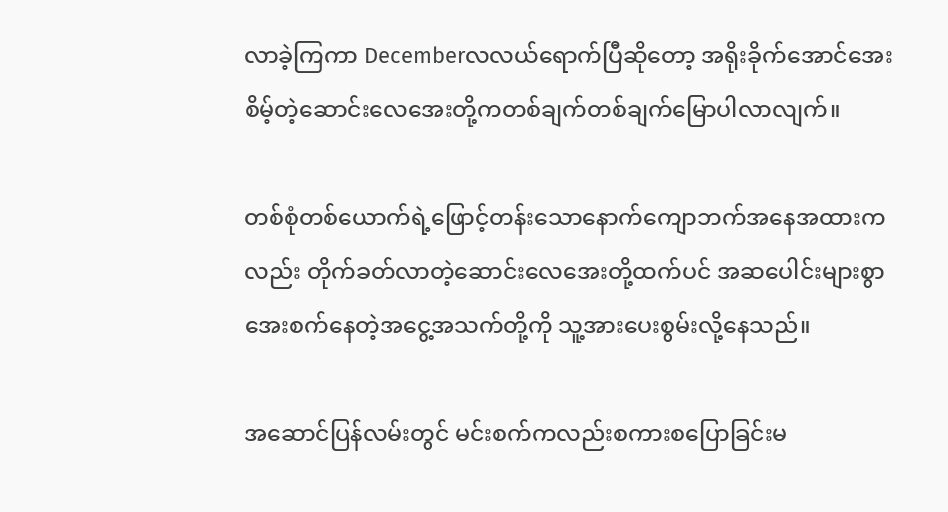လာခဲ့ကြကာ Decemberလလယ်ရောက်ပြီဆိုတော့ အရိုးခိုက်အောင်အေးစိမ့်တဲ့ဆောင်းလေအေးတို့ကတစ်ချက်တစ်ချက်မြောပါလာလျက်။

တစ်စုံတစ်ယောက်ရဲ့ဖြောင့်တန်းသောနောက်ကျောဘက်အနေအထားကလည်း တိုက်ခတ်လာတဲ့ဆောင်းလေအေးတို့ထက်ပင် အဆပေါင်းများစွာအေးစက်နေတဲ့အငွေ့အသက်တို့ကို သူ့အားပေးစွမ်းလို့နေသည်။

အဆောင်ပြန်လမ်းတွင် မင်းစက်ကလည်းစကားစပြောခြင်းမ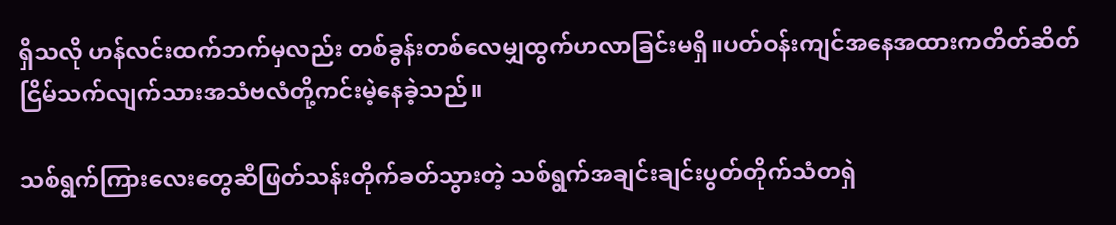ရှိသလို ဟန်လင်းထက်ဘက်မှလည်း တစ်ခွန်းတစ်လေမျှထွက်ဟလာခြင်းမရှိ။ပတ်ဝန်းကျင်အနေအထားကတိတ်ဆိတ်ငြိမ်သက်လျက်သားအသံဗလံတို့ကင်းမဲ့နေခဲ့သည်။

သစ်ရွက်ကြားလေးတွေဆီဖြတ်သန်းတိုက်ခတ်သွားတဲ့ သစ်ရွက်အချင်းချင်းပွတ်တိုက်သံတရှဲ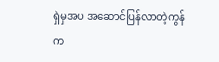ရှဲမှအပ အဆောင်ပြန်လာတဲ့ကွန်က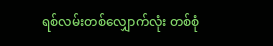ရစ်လမ်းတစ်လျှောက်လုံး တစ်စုံ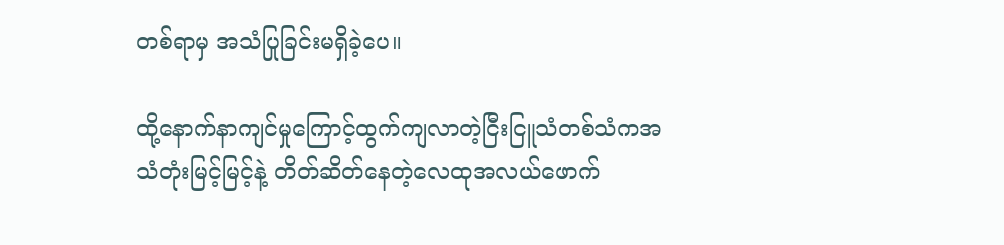တစ်ရာမှ အသံပြုခြင်းမရှိခဲ့ပေ။

ထို့နောက်နာကျင်မှုကြောင့်ထွက်ကျလာတဲ့ငြီးငြူသံတစ်သံကအသံတုံးမြင့်မြင့်နဲ့ တိတ်ဆိတ်နေတဲ့လေထုအလယ်ဖောက်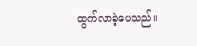ထွက်လာခဲ့ပေသည်။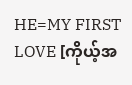HE=MY FIRST LOVE [ကိုယ့်အ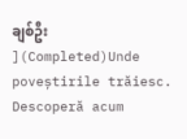ချစ်ဦး ](Completed)Unde poveștirile trăiesc. Descoperă acum